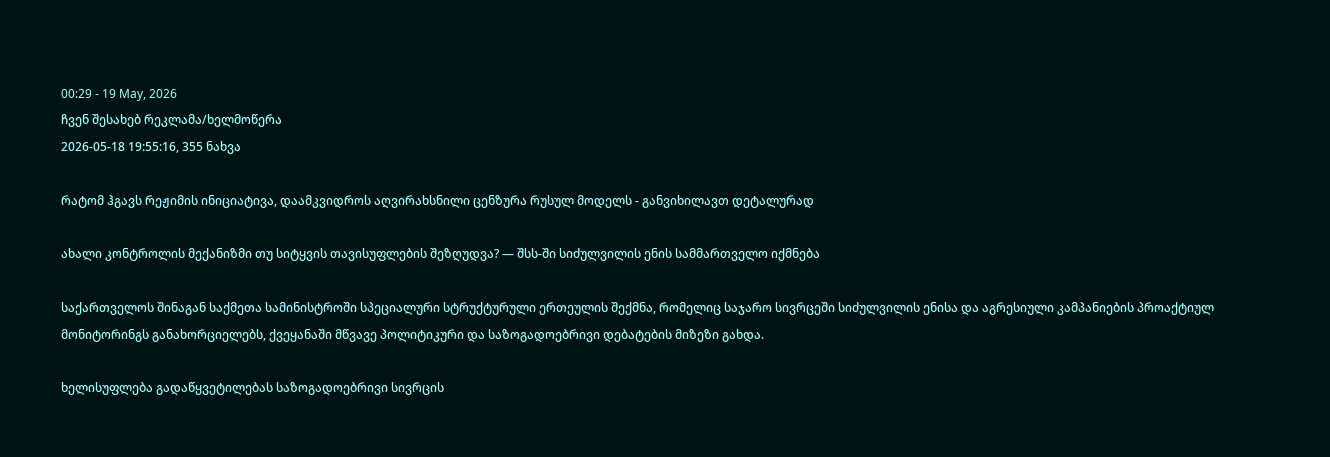00:29 - 19 May, 2026
ჩვენ შესახებ რეკლამა/ხელმოწერა
2026-05-18 19:55:16, 355 ნახვა

რატომ ჰგავს რეჟიმის ინიციატივა, დაამკვიდროს აღვირახსნილი ცენზურა რუსულ მოდელს - განვიხილავთ დეტალურად

ახალი კონტროლის მექანიზმი თუ სიტყვის თავისუფლების შეზღუდვა? — შსს-ში სიძულვილის ენის სამმართველო იქმნება

საქართველოს შინაგან საქმეთა სამინისტროში სპეციალური სტრუქტურული ერთეულის შექმნა, რომელიც საჯარო სივრცეში სიძულვილის ენისა და აგრესიული კამპანიების პროაქტიულ მონიტორინგს განახორციელებს, ქვეყანაში მწვავე პოლიტიკური და საზოგადოებრივი დებატების მიზეზი გახდა.

ხელისუფლება გადაწყვეტილებას საზოგადოებრივი სივრცის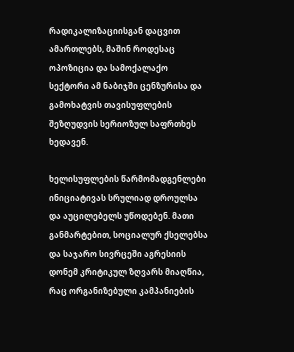რადიკალიზაციისგან დაცვით ამართლებს, მაშინ როდესაც ოპოზიცია და სამოქალაქო სექტორი ამ ნაბიჯში ცენზურისა და გამოხატვის თავისუფლების შეზღუდვის სერიოზულ საფრთხეს ხედავენ.

ხელისუფლების წარმომადგენლები ინიციატივას სრულიად დროულსა და აუცილებელს უწოდებენ. მათი განმარტებით, სოციალურ ქსელებსა და საჯარო სივრცეში აგრესიის დონემ კრიტიკულ ზღვარს მიაღწია, რაც ორგანიზებული კამპანიების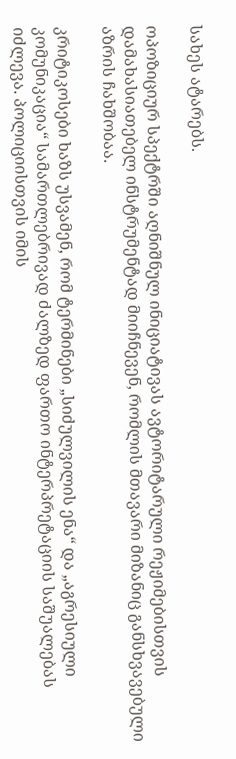სახეს ატარებს.

ოპოზიციურ სპექტრში აღნიშნულ ინიციატივას ავტორიტარული რეჟიმებისთვის დამახასიათებელ ინსტრუმენტად მიიჩნევენ, რომლის მთავარი მიზანიც განსხვავებული აზრის ჩახშობაა.

კრიტიკოსები ხაზს უსვამენ, რომ ტერმინები „სიძულვილის ენა“ და „აგრესიული კომუნიკაცია“ სამართლებრივად ძალზედ ფართო ინტერპრეტაციის საშუალებას იძლევა. პოლიციისთვის იმის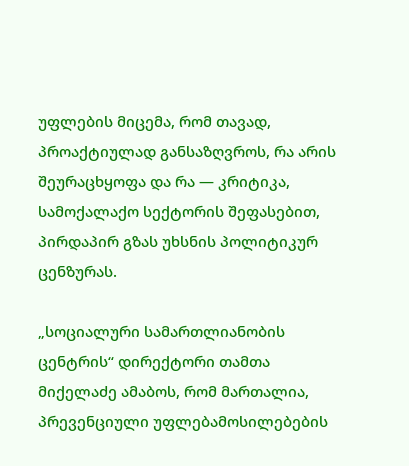უფლების მიცემა, რომ თავად, პროაქტიულად განსაზღვროს, რა არის შეურაცხყოფა და რა — კრიტიკა, სამოქალაქო სექტორის შეფასებით, პირდაპირ გზას უხსნის პოლიტიკურ ცენზურას.

„სოციალური სამართლიანობის ცენტრის“ დირექტორი თამთა მიქელაძე ამაბოს, რომ მართალია, პრევენციული უფლებამოსილებების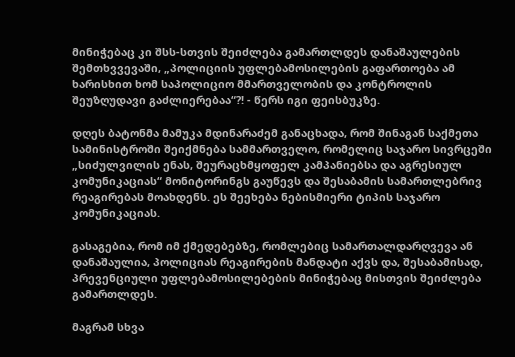მინიჭებაც კი შსს-სთვის შეიძლება გამართლდეს დანაშაულების შემთხვვევაში, „პოლიციის უფლებამოსილების გაფართოება ამ ხარისხით ხომ საპოლიციო მმართველობის და კონტროლის შეუზღუდავი გაძლიერებაა“?! - წერს იგი ფეისბუკზე.

დღეს ბატონმა მამუკა მდინარაძემ განაცხადა, რომ შინაგან საქმეთა სამინისტროში შეიქმნება სამმართველო, რომელიც საჯარო სივრცეში „სიძულვილის ენას, შეურაცხმყოფელ კამპანიებსა და აგრესიულ კომუნიკაციას“ მონიტორინგს გაუწევს და შესაბამის სამართლებრივ რეაგირებას მოახდენს. ეს შეეხება ნებისმიერი ტიპის საჯარო კომუნიკაციას.

გასაგებია, რომ იმ ქმედებებზე, რომლებიც სამართალდარღვევა ან დანაშაულია, პოლიციას რეაგირების მანდატი აქვს და, შესაბამისად, პრევენციული უფლებამოსილებების მინიჭებაც მისთვის შეიძლება გამართლდეს.

მაგრამ სხვა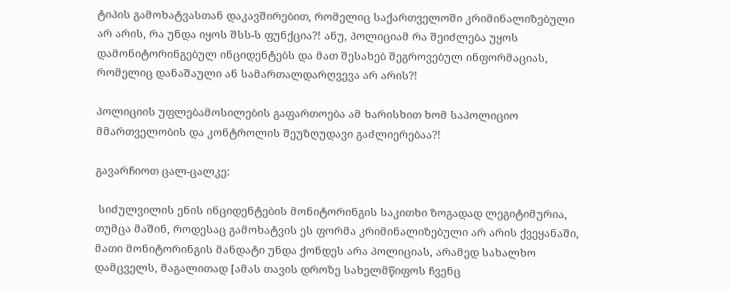ტიპის გამოხატვასთან დაკავშირებით, რომელიც საქართველოში კრიმინალიზებული არ არის, რა უნდა იყოს შსს-ს ფუნქცია?! ანუ, პოლიციამ რა შეიძლება უყოს დამონიტორინგებულ ინციდენტებს და მათ შესახებ შეგროვებულ ინფორმაციას, რომელიც დანაშაული ან სამართალდარღვევა არ არის?!

პოლიციის უფლებამოსილების გაფართოება ამ ხარისხით ხომ საპოლიციო მმართველობის და კონტროლის შეუზღუდავი გაძლიერებაა?!

გავარჩიოთ ცალ-ცალკე:

 სიძულვილის ენის ინციდენტების მონიტორინგის საკითხი ზოგადად ლეგიტიმურია, თუმცა მაშინ, როდესაც გამოხატვის ეს ფორმა კრიმინალიზებული არ არის ქვეყანაში, მათი მონიტორინგის მანდატი უნდა ქონდეს არა პოლიციას, არამედ სახალხო დამცველს, მაგალითად [ამას თავის დროზე სახელმწიფოს ჩვენც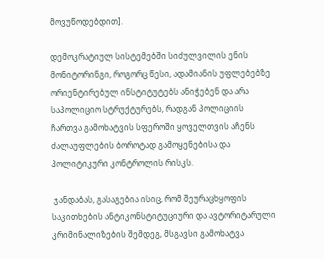მოვუწოდებდით].

დემოკრატიულ სისტემებში სიძულვილის ენის მონიტორინგი, როგორც წესი, ადამიანის უფლებებზე ორიენტირებულ ინსტიტუტებს ანიჭებენ და არა საპოლიციო სტრუქტურებს, რადგან პოლიციის ჩართვა გამოხატვის სფეროში ყოველთვის აჩენს ძალაუფლების ბოროტად გამოყენებისა და პოლიტიკური კონტროლის რისკს.

 ჯანდაბას, გასაგებია ისიც, რომ შეურაცხყოფის საკითხების ანტიკონსტიტუციური და ავტორიტარული კრიმინალიზების შემდეგ, მსგავსი გამოხატვა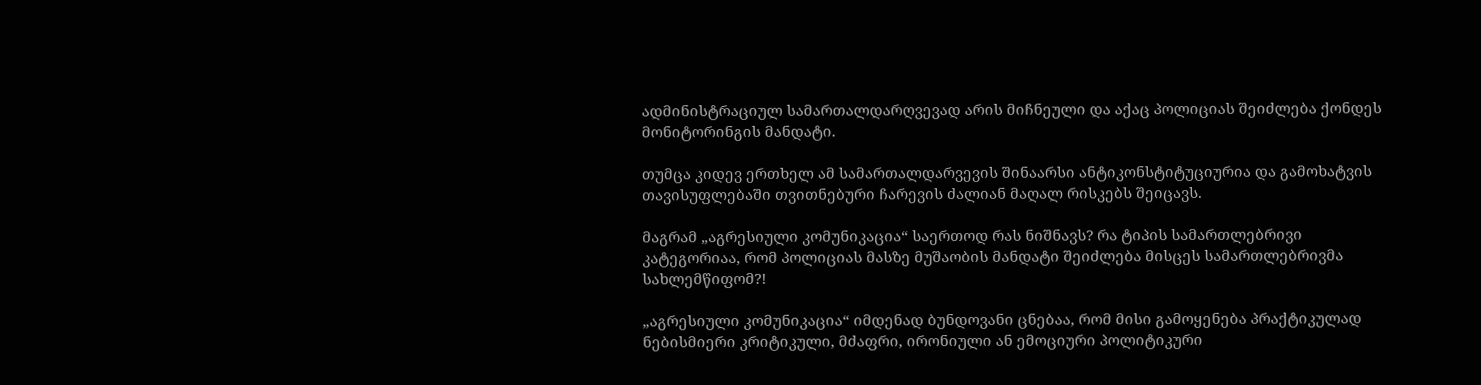ადმინისტრაციულ სამართალდარღვევად არის მიჩნეული და აქაც პოლიციას შეიძლება ქონდეს მონიტორინგის მანდატი.

თუმცა კიდევ ერთხელ ამ სამართალდარვევის შინაარსი ანტიკონსტიტუციურია და გამოხატვის თავისუფლებაში თვითნებური ჩარევის ძალიან მაღალ რისკებს შეიცავს.

მაგრამ „აგრესიული კომუნიკაცია“ საერთოდ რას ნიშნავს? რა ტიპის სამართლებრივი კატეგორიაა, რომ პოლიციას მასზე მუშაობის მანდატი შეიძლება მისცეს სამართლებრივმა სახლემწიფომ?!

„აგრესიული კომუნიკაცია“ იმდენად ბუნდოვანი ცნებაა, რომ მისი გამოყენება პრაქტიკულად ნებისმიერი კრიტიკული, მძაფრი, ირონიული ან ემოციური პოლიტიკური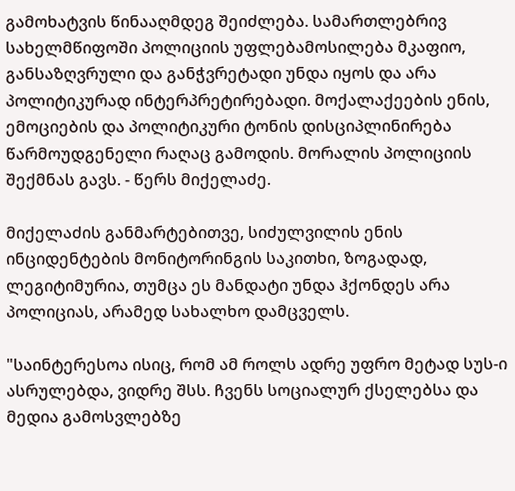გამოხატვის წინააღმდეგ შეიძლება. სამართლებრივ სახელმწიფოში პოლიციის უფლებამოსილება მკაფიო, განსაზღვრული და განჭვრეტადი უნდა იყოს და არა პოლიტიკურად ინტერპრეტირებადი. მოქალაქეების ენის, ემოციების და პოლიტიკური ტონის დისციპლინირება წარმოუდგენელი რაღაც გამოდის. მორალის პოლიციის შექმნას გავს. - წერს მიქელაძე.

მიქელაძის განმარტებითვე, სიძულვილის ენის ინციდენტების მონიტორინგის საკითხი, ზოგადად, ლეგიტიმურია, თუმცა ეს მანდატი უნდა ჰქონდეს არა პოლიციას, არამედ სახალხო დამცველს.

"საინტერესოა ისიც, რომ ამ როლს ადრე უფრო მეტად სუს-ი ასრულებდა, ვიდრე შსს. ჩვენს სოციალურ ქსელებსა და მედია გამოსვლებზე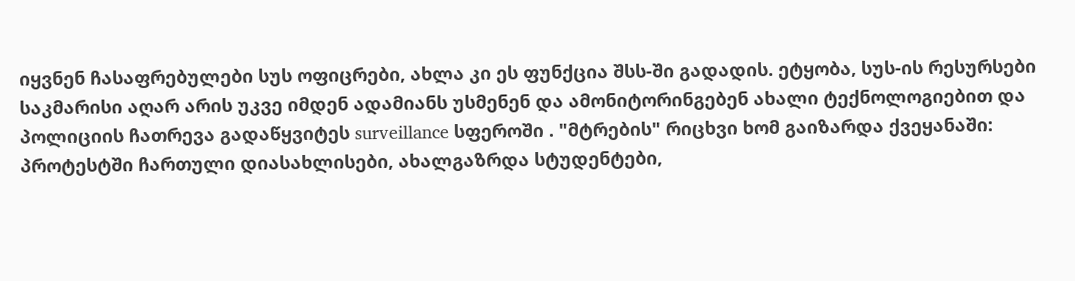იყვნენ ჩასაფრებულები სუს ოფიცრები, ახლა კი ეს ფუნქცია შსს-ში გადადის. ეტყობა, სუს-ის რესურსები საკმარისი აღარ არის უკვე იმდენ ადამიანს უსმენენ და ამონიტორინგებენ ახალი ტექნოლოგიებით და პოლიციის ჩათრევა გადაწყვიტეს surveillance სფეროში . "მტრების" რიცხვი ხომ გაიზარდა ქვეყანაში: პროტესტში ჩართული დიასახლისები, ახალგაზრდა სტუდენტები,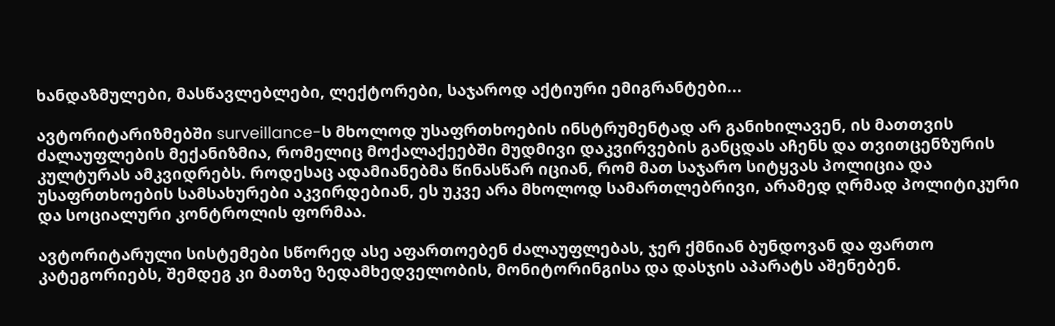ხანდაზმულები, მასწავლებლები, ლექტორები, საჯაროდ აქტიური ემიგრანტები...

ავტორიტარიზმებში surveillance-ს მხოლოდ უსაფრთხოების ინსტრუმენტად არ განიხილავენ, ის მათთვის ძალაუფლების მექანიზმია, რომელიც მოქალაქეებში მუდმივი დაკვირვების განცდას აჩენს და თვითცენზურის კულტურას ამკვიდრებს. როდესაც ადამიანებმა წინასწარ იციან, რომ მათ საჯარო სიტყვას პოლიცია და უსაფრთხოების სამსახურები აკვირდებიან, ეს უკვე არა მხოლოდ სამართლებრივი, არამედ ღრმად პოლიტიკური და სოციალური კონტროლის ფორმაა.

ავტორიტარული სისტემები სწორედ ასე აფართოებენ ძალაუფლებას, ჯერ ქმნიან ბუნდოვან და ფართო კატეგორიებს, შემდეგ კი მათზე ზედამხედველობის, მონიტორინგისა და დასჯის აპარატს აშენებენ.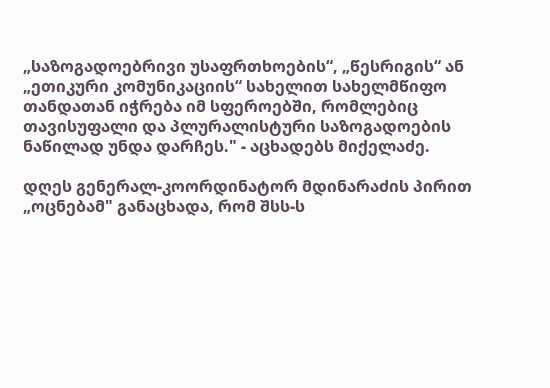„საზოგადოებრივი უსაფრთხოების“, „წესრიგის“ ან „ეთიკური კომუნიკაციის“ სახელით სახელმწიფო თანდათან იჭრება იმ სფეროებში, რომლებიც თავისუფალი და პლურალისტური საზოგადოების ნაწილად უნდა დარჩეს." - აცხადებს მიქელაძე.

დღეს გენერალ-კოორდინატორ მდინარაძის პირით „ოცნებამ" განაცხადა, რომ შსს-ს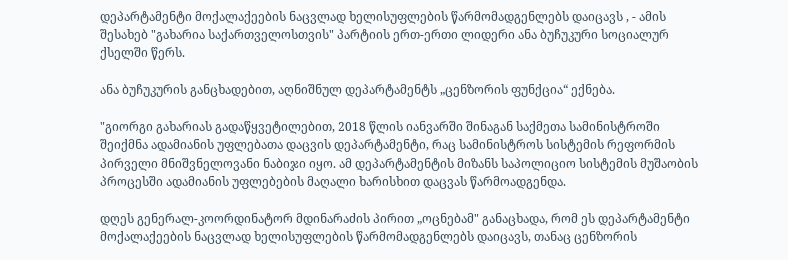დეპარტამენტი მოქალაქეების ნაცვლად ხელისუფლების წარმომადგენლებს დაიცავს , - ამის შესახებ "გახარია საქართველოსთვის" პარტიის ერთ-ერთი ლიდერი ანა ბუჩუკური სოციალურ ქსელში წერს.

ანა ბუჩუკურის განცხადებით, აღნიშნულ დეპარტამენტს „ცენზორის ფუნქცია“ ექნება.

"გიორგი გახარიას გადაწყვეტილებით, 2018 წლის იანვარში შინაგან საქმეთა სამინისტროში შეიქმნა ადამიანის უფლებათა დაცვის დეპარტამენტი, რაც სამინისტროს სისტემის რეფორმის პირველი მნიშვნელოვანი ნაბიჯი იყო. ამ დეპარტამენტის მიზანს საპოლიციო სისტემის მუშაობის პროცესში ადამიანის უფლებების მაღალი ხარისხით დაცვას წარმოადგენდა.

დღეს გენერალ-კოორდინატორ მდინარაძის პირით „ოცნებამ" განაცხადა, რომ ეს დეპარტამენტი მოქალაქეების ნაცვლად ხელისუფლების წარმომადგენლებს დაიცავს, თანაც ცენზორის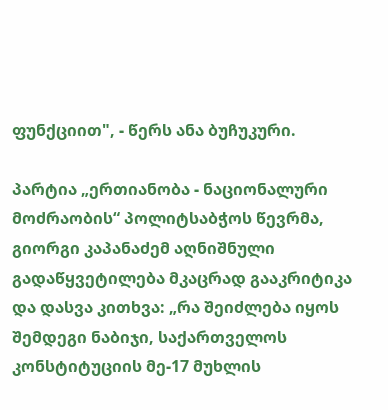ფუნქციით", - წერს ანა ბუჩუკური.

პარტია „ერთიანობა - ნაციონალური მოძრაობის“ პოლიტსაბჭოს წევრმა, გიორგი კაპანაძემ აღნიშნული გადაწყვეტილება მკაცრად გააკრიტიკა და დასვა კითხვა: „რა შეიძლება იყოს შემდეგი ნაბიჯი, საქართველოს კონსტიტუციის მე-17 მუხლის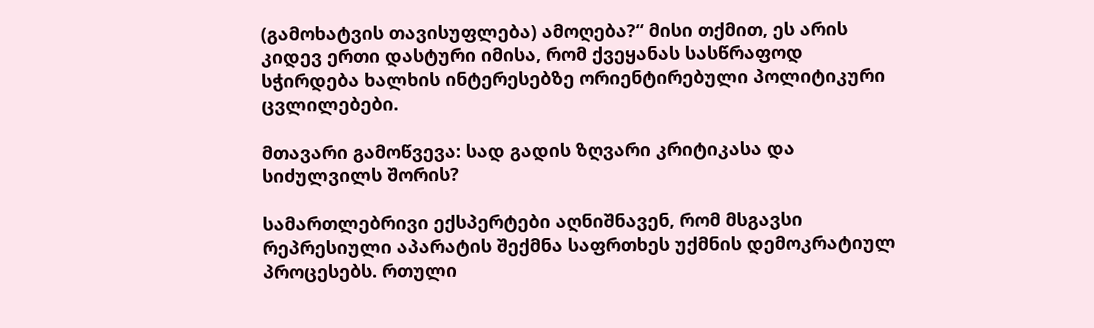(გამოხატვის თავისუფლება) ამოღება?“ მისი თქმით, ეს არის კიდევ ერთი დასტური იმისა, რომ ქვეყანას სასწრაფოდ სჭირდება ხალხის ინტერესებზე ორიენტირებული პოლიტიკური ცვლილებები.

მთავარი გამოწვევა: სად გადის ზღვარი კრიტიკასა და სიძულვილს შორის?

სამართლებრივი ექსპერტები აღნიშნავენ, რომ მსგავსი რეპრესიული აპარატის შექმნა საფრთხეს უქმნის დემოკრატიულ პროცესებს. რთული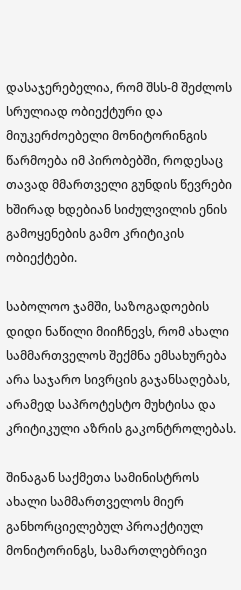დასაჯერებელია, რომ შსს-მ შეძლოს სრულიად ობიექტური და მიუკერძოებელი მონიტორინგის წარმოება იმ პირობებში, როდესაც თავად მმართველი გუნდის წევრები ხშირად ხდებიან სიძულვილის ენის გამოყენების გამო კრიტიკის ობიექტები.

საბოლოო ჯამში, საზოგადოების დიდი ნაწილი მიიჩნევს, რომ ახალი სამმართველოს შექმნა ემსახურება არა საჯარო სივრცის გაჯანსაღებას, არამედ საპროტესტო მუხტისა და კრიტიკული აზრის გაკონტროლებას.

შინაგან საქმეთა სამინისტროს ახალი სამმართველოს მიერ განხორციელებულ პროაქტიულ მონიტორინგს, სამართლებრივი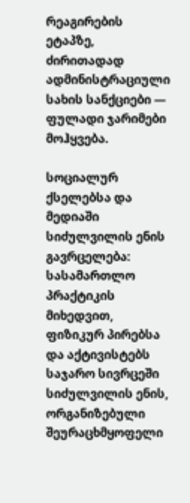რეაგირების ეტაპზე, ძირითადად ადმინისტრაციული სახის სანქციები — ფულადი ჯარიმები მოჰყვება.

სოციალურ ქსელებსა და მედიაში სიძულვილის ენის გავრცელება: სასამართლო პრაქტიკის მიხედვით, ფიზიკურ პირებსა და აქტივისტებს საჯარო სივრცეში სიძულვილის ენის, ორგანიზებული შეურაცხმყოფელი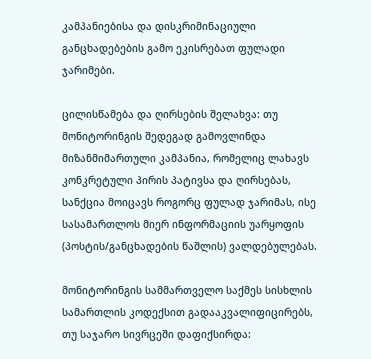კამპანიებისა და დისკრიმინაციული განცხადებების გამო ეკისრებათ ფულადი ჯარიმები.

ცილისწამება და ღირსების შელახვა: თუ მონიტორინგის შედეგად გამოვლინდა მიზანმიმართული კამპანია, რომელიც ლახავს კონკრეტული პირის პატივსა და ღირსებას, სანქცია მოიცავს როგორც ფულად ჯარიმას, ისე სასამართლოს მიერ ინფორმაციის უარყოფის (პოსტის/განცხადების წაშლის) ვალდებულებას.

მონიტორინგის სამმართველო საქმეს სისხლის სამართლის კოდექსით გადააკვალიფიცირებს, თუ საჯარო სივრცეში დაფიქსირდა: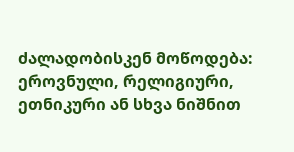ძალადობისკენ მოწოდება: ეროვნული, რელიგიური, ეთნიკური ან სხვა ნიშნით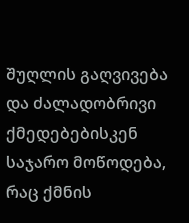შუღლის გაღვივება და ძალადობრივი ქმედებებისკენ საჯარო მოწოდება, რაც ქმნის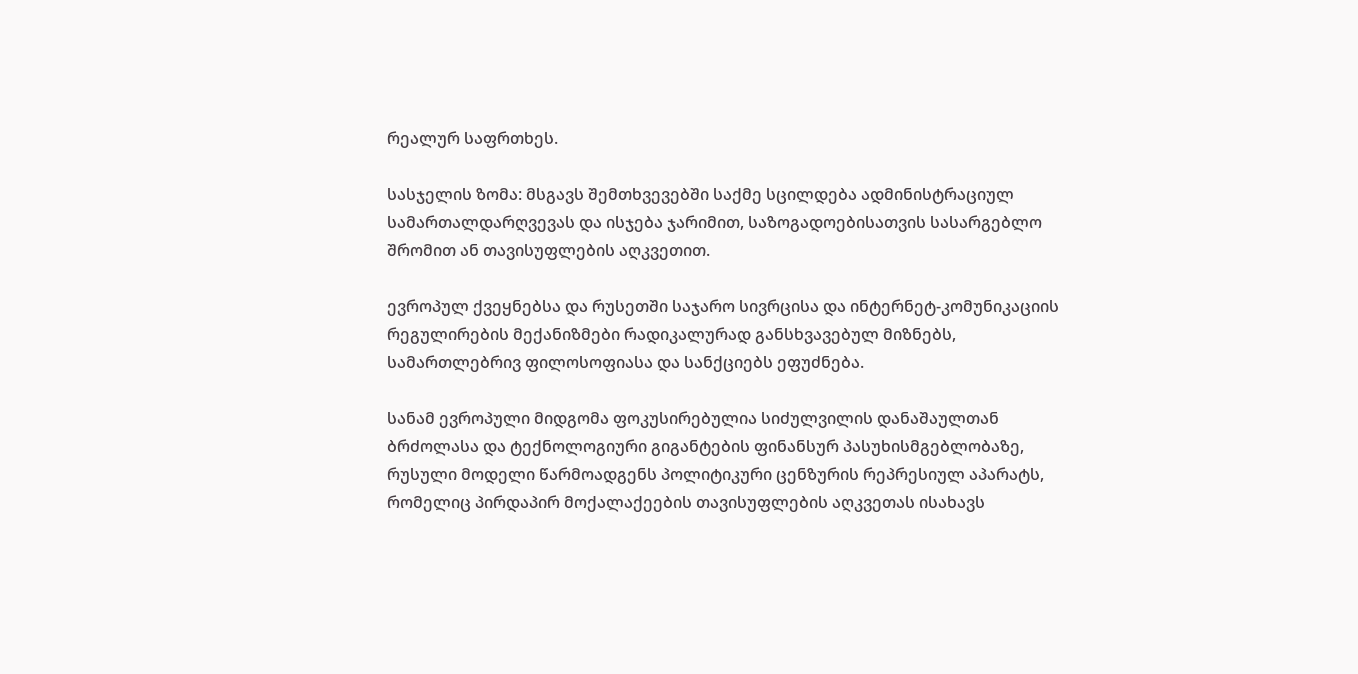რეალურ საფრთხეს.

სასჯელის ზომა: მსგავს შემთხვევებში საქმე სცილდება ადმინისტრაციულ სამართალდარღვევას და ისჯება ჯარიმით, საზოგადოებისათვის სასარგებლო შრომით ან თავისუფლების აღკვეთით.

ევროპულ ქვეყნებსა და რუსეთში საჯარო სივრცისა და ინტერნეტ-კომუნიკაციის რეგულირების მექანიზმები რადიკალურად განსხვავებულ მიზნებს, სამართლებრივ ფილოსოფიასა და სანქციებს ეფუძნება.

სანამ ევროპული მიდგომა ფოკუსირებულია სიძულვილის დანაშაულთან ბრძოლასა და ტექნოლოგიური გიგანტების ფინანსურ პასუხისმგებლობაზე, რუსული მოდელი წარმოადგენს პოლიტიკური ცენზურის რეპრესიულ აპარატს, რომელიც პირდაპირ მოქალაქეების თავისუფლების აღკვეთას ისახავს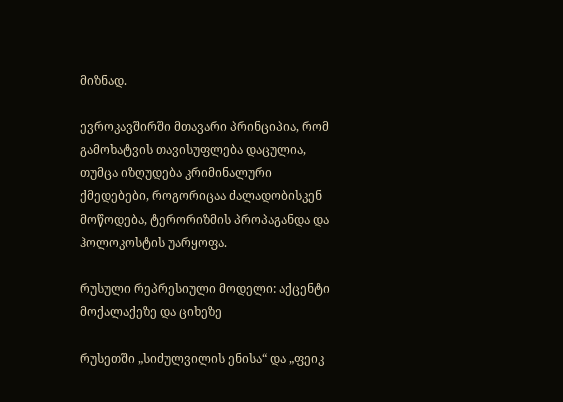მიზნად.

ევროკავშირში მთავარი პრინციპია, რომ გამოხატვის თავისუფლება დაცულია, თუმცა იზღუდება კრიმინალური ქმედებები, როგორიცაა ძალადობისკენ მოწოდება, ტერორიზმის პროპაგანდა და ჰოლოკოსტის უარყოფა.

რუსული რეპრესიული მოდელი: აქცენტი მოქალაქეზე და ციხეზე

რუსეთში „სიძულვილის ენისა“ და „ფეიკ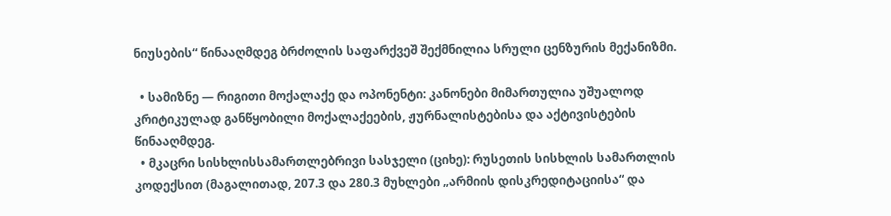ნიუსების“ წინააღმდეგ ბრძოლის საფარქვეშ შექმნილია სრული ცენზურის მექანიზმი.

  • სამიზნე — რიგითი მოქალაქე და ოპონენტი: კანონები მიმართულია უშუალოდ კრიტიკულად განწყობილი მოქალაქეების, ჟურნალისტებისა და აქტივისტების წინააღმდეგ.
  • მკაცრი სისხლისსამართლებრივი სასჯელი (ციხე): რუსეთის სისხლის სამართლის კოდექსით (მაგალითად, 207.3 და 280.3 მუხლები „არმიის დისკრედიტაციისა“ და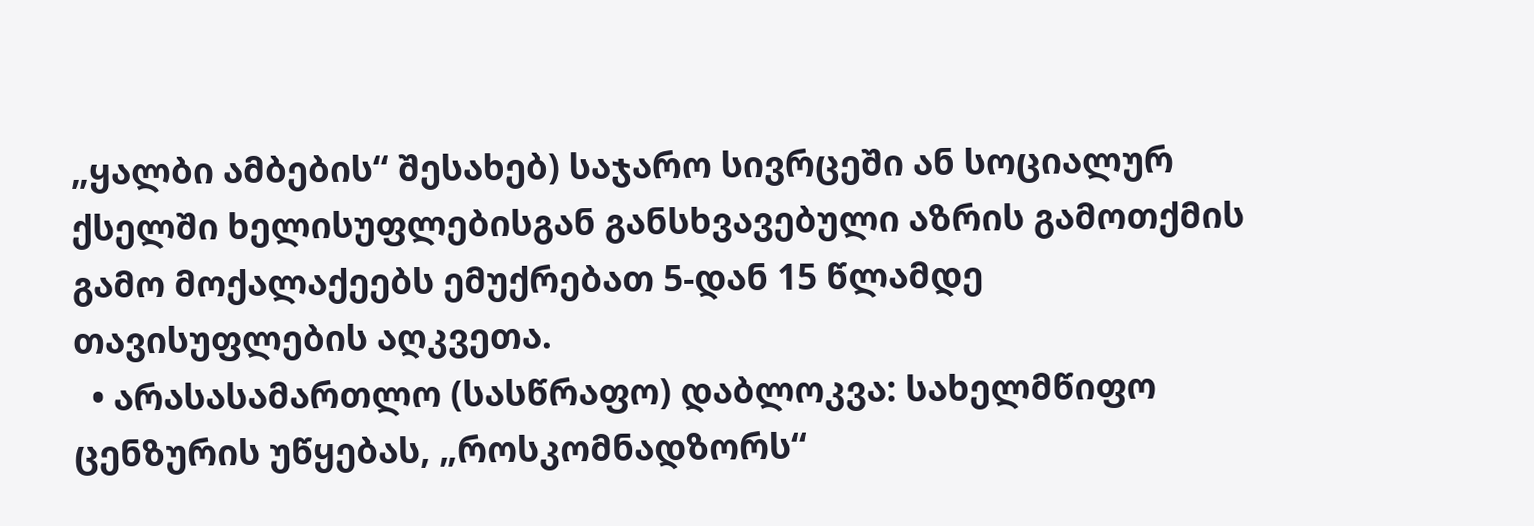„ყალბი ამბების“ შესახებ) საჯარო სივრცეში ან სოციალურ ქსელში ხელისუფლებისგან განსხვავებული აზრის გამოთქმის გამო მოქალაქეებს ემუქრებათ 5-დან 15 წლამდე თავისუფლების აღკვეთა.
  • არასასამართლო (სასწრაფო) დაბლოკვა: სახელმწიფო ცენზურის უწყებას, „როსკომნადზორს“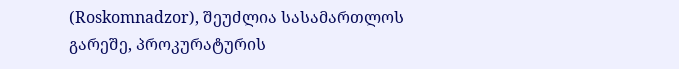(Roskomnadzor), შეუძლია სასამართლოს გარეშე, პროკურატურის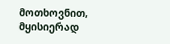მოთხოვნით, მყისიერად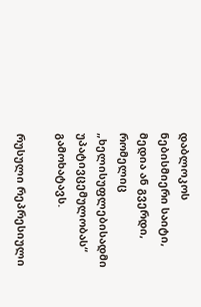დაბლოკოს ნებისმიერი საიტი, მედია ან გვერდი, რომელიც „ხელისუფლებისადმი უპატივცემულობას“ გამოხატავს.

რუსული რეპრესიული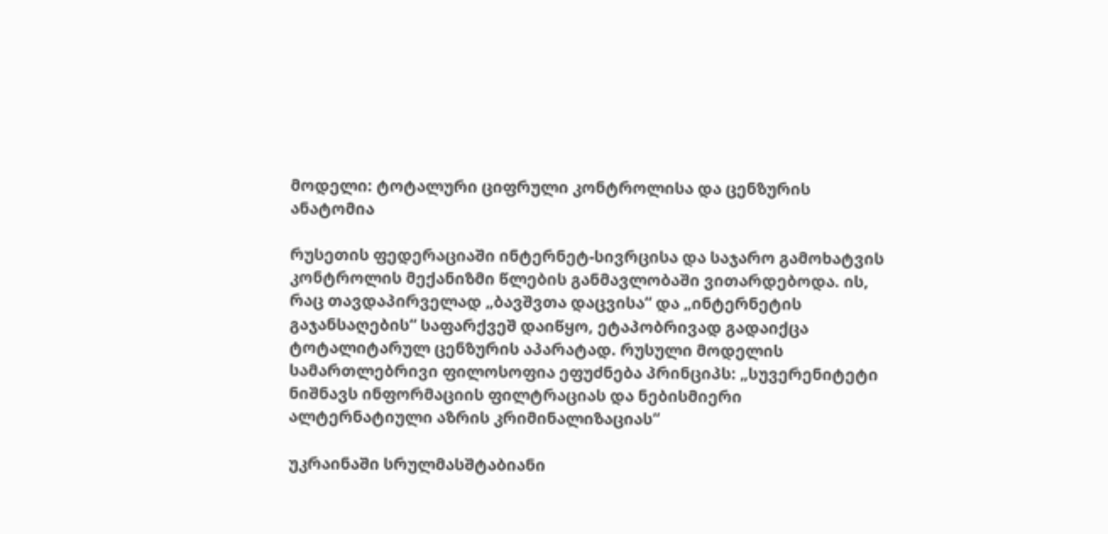მოდელი: ტოტალური ციფრული კონტროლისა და ცენზურის ანატომია

რუსეთის ფედერაციაში ინტერნეტ-სივრცისა და საჯარო გამოხატვის კონტროლის მექანიზმი წლების განმავლობაში ვითარდებოდა. ის, რაც თავდაპირველად „ბავშვთა დაცვისა“ და „ინტერნეტის გაჯანსაღების“ საფარქვეშ დაიწყო, ეტაპობრივად გადაიქცა ტოტალიტარულ ცენზურის აპარატად. რუსული მოდელის სამართლებრივი ფილოსოფია ეფუძნება პრინციპს: „სუვერენიტეტი ნიშნავს ინფორმაციის ფილტრაციას და ნებისმიერი ალტერნატიული აზრის კრიმინალიზაციას“

უკრაინაში სრულმასშტაბიანი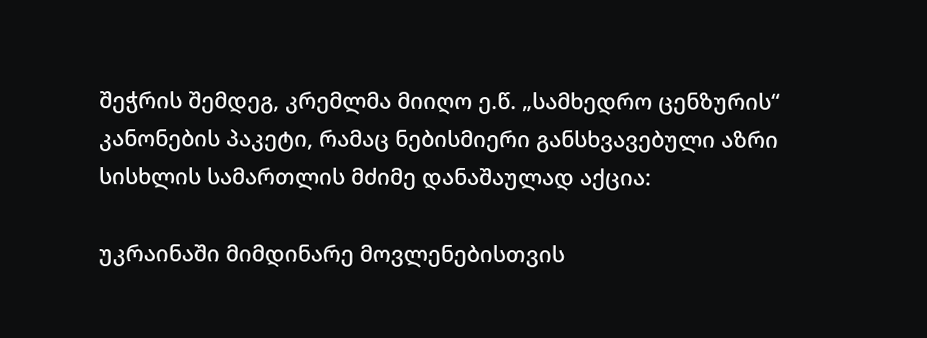შეჭრის შემდეგ, კრემლმა მიიღო ე.წ. „სამხედრო ცენზურის“ კანონების პაკეტი, რამაც ნებისმიერი განსხვავებული აზრი სისხლის სამართლის მძიმე დანაშაულად აქცია:

უკრაინაში მიმდინარე მოვლენებისთვის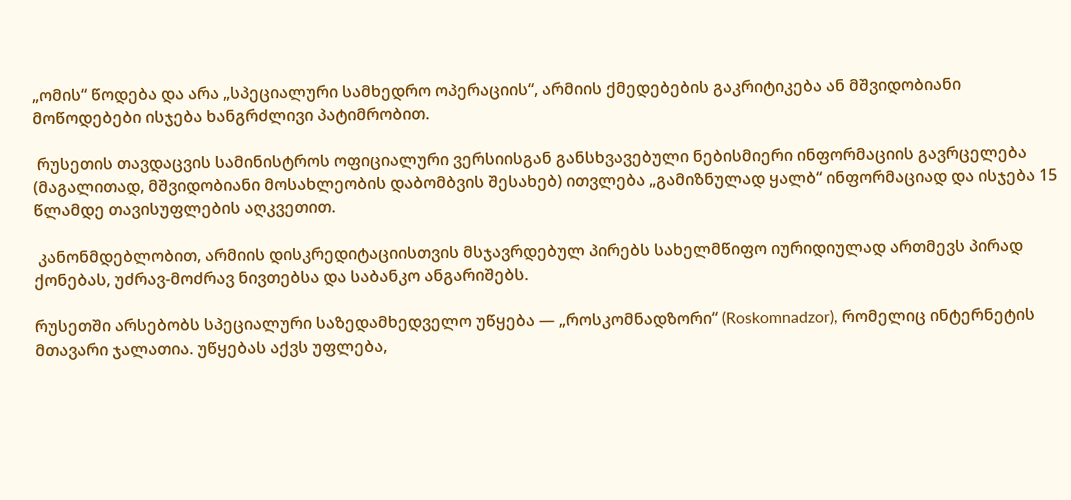„ომის“ წოდება და არა „სპეციალური სამხედრო ოპერაციის“, არმიის ქმედებების გაკრიტიკება ან მშვიდობიანი მოწოდებები ისჯება ხანგრძლივი პატიმრობით.

 რუსეთის თავდაცვის სამინისტროს ოფიციალური ვერსიისგან განსხვავებული ნებისმიერი ინფორმაციის გავრცელება (მაგალითად, მშვიდობიანი მოსახლეობის დაბომბვის შესახებ) ითვლება „გამიზნულად ყალბ“ ინფორმაციად და ისჯება 15 წლამდე თავისუფლების აღკვეთით.

 კანონმდებლობით, არმიის დისკრედიტაციისთვის მსჯავრდებულ პირებს სახელმწიფო იურიდიულად ართმევს პირად ქონებას, უძრავ-მოძრავ ნივთებსა და საბანკო ანგარიშებს.

რუსეთში არსებობს სპეციალური საზედამხედველო უწყება — „როსკომნადზორი“ (Roskomnadzor), რომელიც ინტერნეტის მთავარი ჯალათია. უწყებას აქვს უფლება,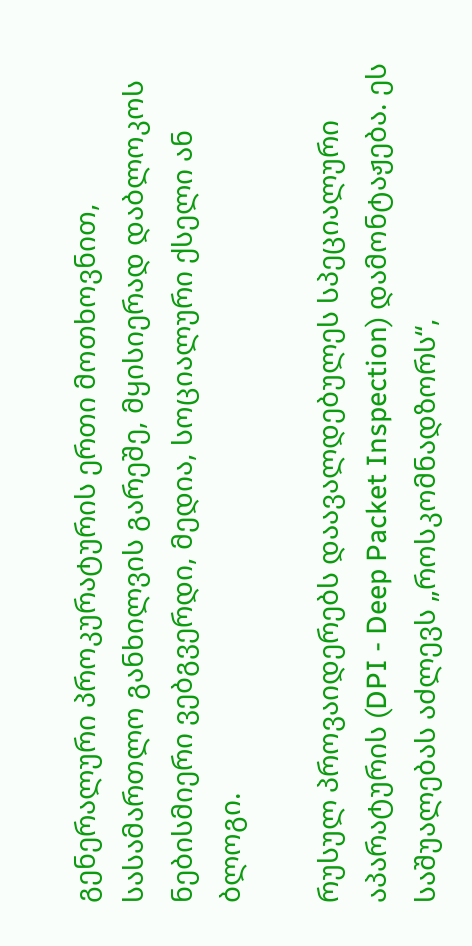გენერალური პროკურატურის ერთი მოთხოვნით, სასამართლო განხილვის გარეშე, მყისიერად დაბლოკოს ნებისმიერი ვებგვერდი, მედია, სოციალური ქსელი ან ბლოგი.

რუსულ პროვაიდერებს დაავალდებულეს სპეციალური აპარატურის (DPI - Deep Packet Inspection) დამონტაჟება. ეს საშუალებას აძლევს „როსკომნადზორს“,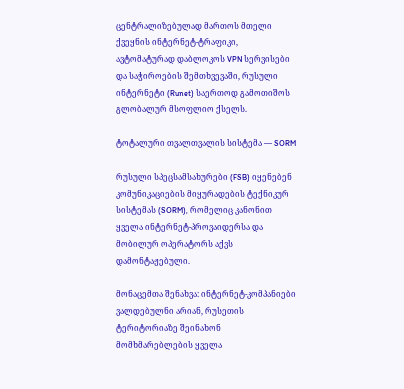ცენტრალიზებულად მართოს მთელი ქვეყნის ინტერნეტ-ტრაფიკი, ავტომატურად დაბლოკოს VPN სერვისები და საჭიროების შემთხვევაში, რუსული ინტერნეტი (Runet) საერთოდ გამოთიშოს გლობალურ მსოფლიო ქსელს.

ტოტალური თვალთვალის სისტემა — SORM

რუსული სპეცსამსახურები (FSB) იყენებენ კომუნიკაციების მიყურადების ტექნიკურ სისტემას (SORM), რომელიც კანონით ყველა ინტერნეტ-პროვაიდერსა და მობილურ ოპერატორს აქვს დამონტაჟებული.

მონაცემთა შენახვა: ინტერნეტ-კომპანიები ვალდებულნი არიან, რუსეთის ტერიტორიაზე შეინახონ მომხმარებლების ყველა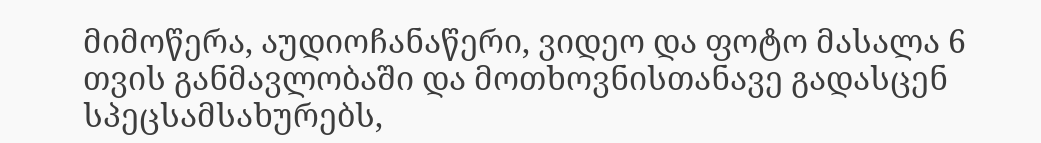მიმოწერა, აუდიოჩანაწერი, ვიდეო და ფოტო მასალა 6 თვის განმავლობაში და მოთხოვნისთანავე გადასცენ სპეცსამსახურებს,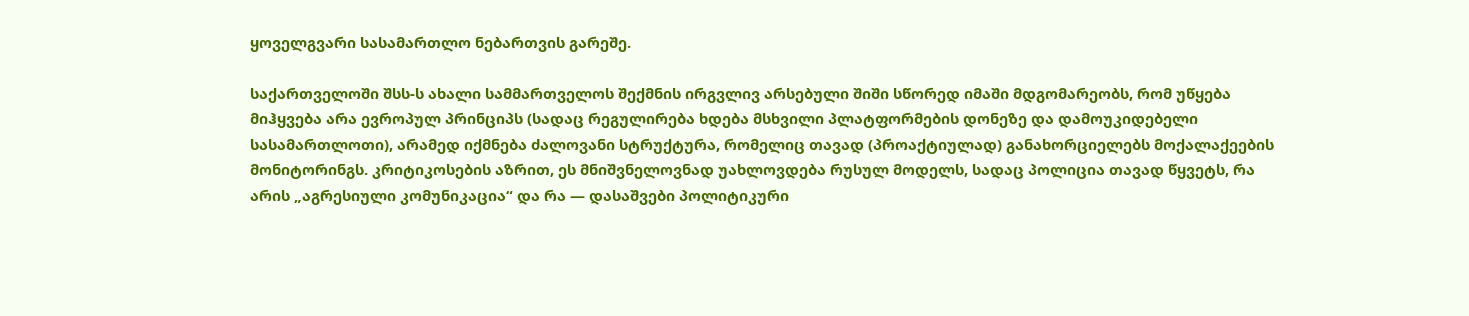ყოველგვარი სასამართლო ნებართვის გარეშე.

საქართველოში შსს-ს ახალი სამმართველოს შექმნის ირგვლივ არსებული შიში სწორედ იმაში მდგომარეობს, რომ უწყება მიჰყვება არა ევროპულ პრინციპს (სადაც რეგულირება ხდება მსხვილი პლატფორმების დონეზე და დამოუკიდებელი სასამართლოთი), არამედ იქმნება ძალოვანი სტრუქტურა, რომელიც თავად (პროაქტიულად) განახორციელებს მოქალაქეების მონიტორინგს. კრიტიკოსების აზრით, ეს მნიშვნელოვნად უახლოვდება რუსულ მოდელს, სადაც პოლიცია თავად წყვეტს, რა არის „აგრესიული კომუნიკაცია“ და რა — დასაშვები პოლიტიკური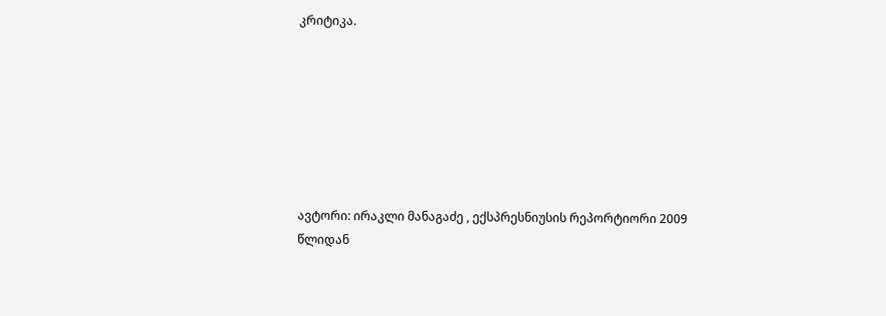კრიტიკა.







ავტორი: ირაკლი მანაგაძე , ექსპრესნიუსის რეპორტიორი 2009 წლიდან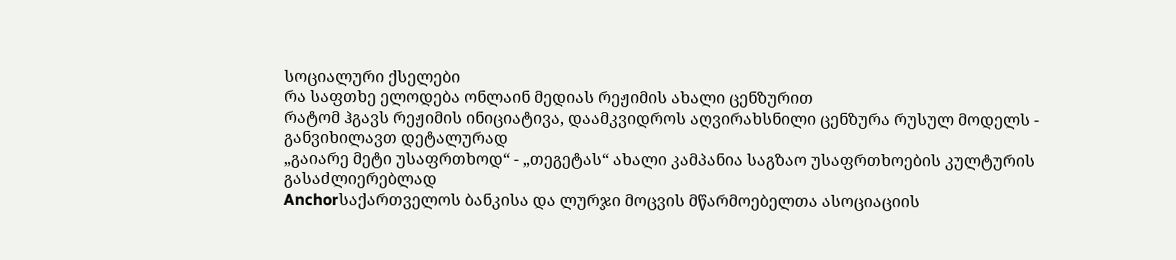სოციალური ქსელები
რა საფთხე ელოდება ონლაინ მედიას რეჟიმის ახალი ცენზურით
რატომ ჰგავს რეჟიმის ინიციატივა, დაამკვიდროს აღვირახსნილი ცენზურა რუსულ მოდელს - განვიხილავთ დეტალურად
„გაიარე მეტი უსაფრთხოდ“ - „თეგეტას“ ახალი კამპანია საგზაო უსაფრთხოების კულტურის გასაძლიერებლად
Anchorსაქართველოს ბანკისა და ლურჯი მოცვის მწარმოებელთა ასოციაციის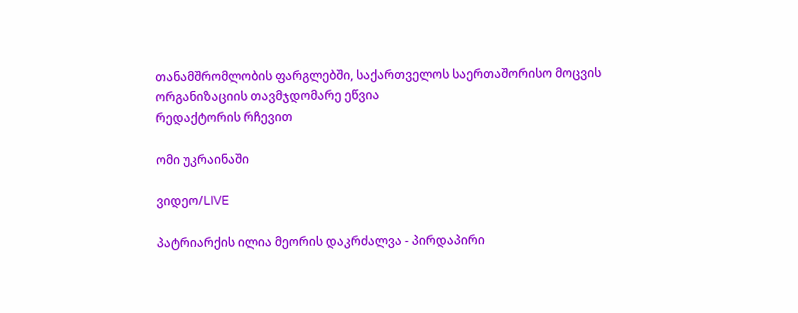თანამშრომლობის ფარგლებში, საქართველოს საერთაშორისო მოცვის ორგანიზაციის თავმჯდომარე ეწვია
რედაქტორის რჩევით

ომი უკრაინაში

ვიდეო/LIVE

პატრიარქის ილია მეორის დაკრძალვა - პირდაპირი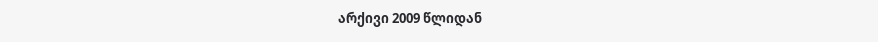არქივი 2009 წლიდან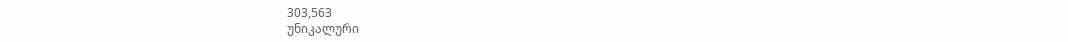303,563
უნიკალური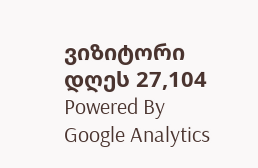ვიზიტორი დღეს 27,104
Powered By Google Analytics